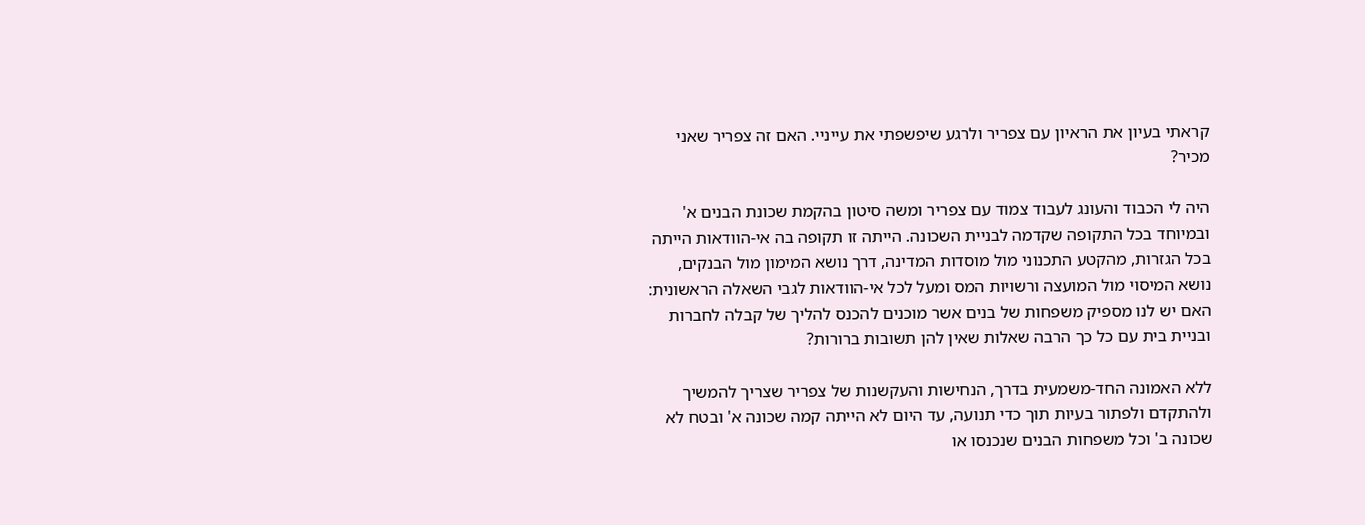קראתי בעיון את הראיון עם צפריר ולרגע שיפשפתי את עייניי. האם זה צפריר שאני מכיר?

היה לי הכבוד והעונג לעבוד צמוד עם צפריר ומשה סיטון בהקמת שכונת הבנים א' ובמיוחד בכל התקופה שקדמה לבניית השכונה. הייתה זו תקופה בה אי-הוודאות הייתה בכל הגזרות, מהקטע התכנוני מול מוסדות המדינה, דרך נושא המימון מול הבנקים, נושא המיסוי מול המועצה ורשויות המס ומעל לכל אי-הוודאות לגבי השאלה הראשונית: האם יש לנו מספיק משפחות של בנים אשר מוכנים להכנס להליך של קבלה לחברות ובניית בית עם כל כך הרבה שאלות שאין להן תשובות ברורות?

ללא האמונה החד-משמעית בדרך, הנחישות והעקשנות של צפריר שצריך להמשיך ולהתקדם ולפתור בעיות תוך כדי תנועה, עד היום לא הייתה קמה שכונה א' ובטח לא שכונה ב' וכל משפחות הבנים שנכנסו או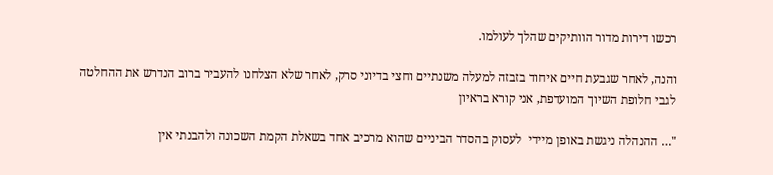רכשו דירות מדור הוותיקים שהלך לעולמו.

והנה, לאחר שגבעת חיים איחוד בזבזה למעלה משנתיים וחצי בדיוני סרק, לאחר שלא הצלחנו להעביר ברוב הנדרש את ההחלטה לגבי חלופת השיוך המועדפת, אני קורא בראיון

"… ההנהלה ניגשת באופן מיידי  לעסוק בהסדר הביניים שהוא מרכיב אחד בשאלת הקמת השכונה ולהבנתי אין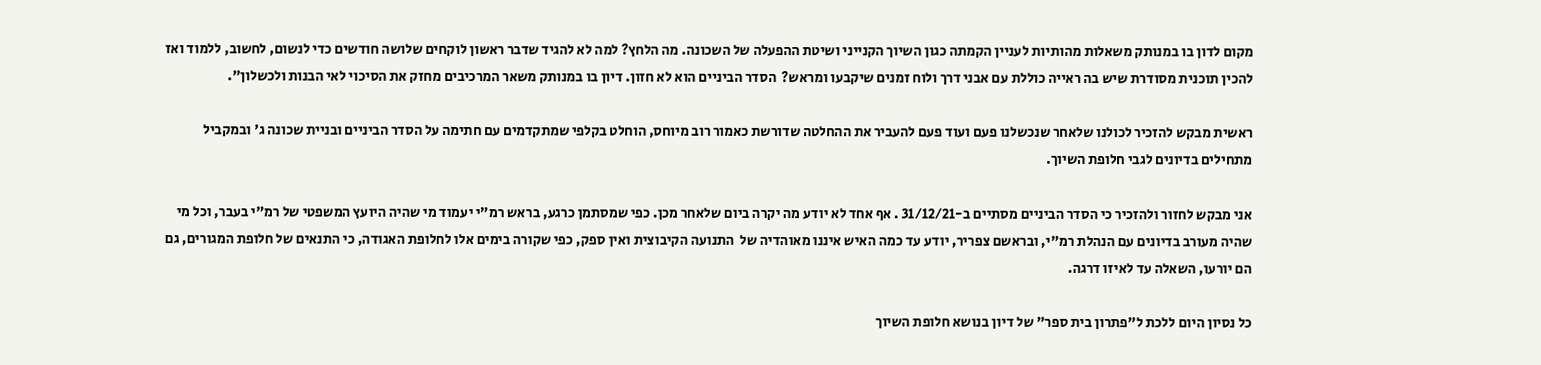מקום לדון בו במנותק משאלות מהותיות לעניין הקמתה כגון השיוך הקנייני ושיטת ההפעלה של השכונה. מה הלחץ? למה לא להגיד שדבר ראשון לוקחים שלושה חודשים כדי לנשום, לחשוב, ללמוד ואז להכין תוכנית מסודרת שיש בה ראייה כוללת עם אבני דרך ולוח זמנים שיקבעו ומראש?  הסדר הביניים הוא לא חזון. דיון בו במנותק משאר המרכיבים מחזק את הסיכוי לאי הבנות ולכשלון".

ראשית מבקש להזכיר לכולנו שלאחר שנכשלנו פעם ועוד פעם להעביר את ההחלטה שדורשת כאמור רוב מיוחס, הוחלט בקלפי שמתקדמים עם חתימה על הסדר הביניים ובניית שכונה ג' ובמקביל מתחילים בדיונים לגבי חלופת השיוך.

אני מבקש לחזור ולהזכיר כי הסדר הביניים מסתיים ב-31/12/21 . אף אחד לא יודע מה יקרה ביום שלאחר מכן. כפי שמסתמן כרגע, בראש רמ"י יעמוד מי שהיה היועץ המשפטי של רמ"י בעבר, וכל מי שהיה מעורב בדיונים עם הנהלת רמ"י, ובראשם צפריר, יודע עד כמה האיש איננו מאוהדיה של  התנועה הקיבוצית ואין ספק, כפי שקורה בימים אלו לחלופת האגודה, כי התנאים של חלופת המגורים, גם הם יורעו, השאלה עד לאיזו דרגה.

כל נסיון היום ללכת ל"פתרון בית ספר" של דיון בנושא חלופת השיוך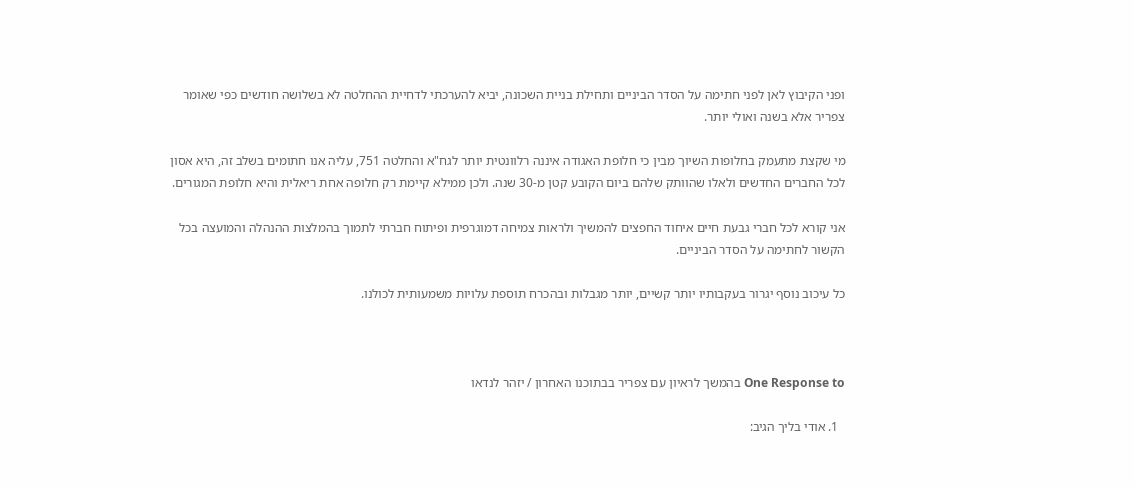ופני הקיבוץ לאן לפני חתימה על הסדר הביניים ותחילת בניית השכונה, יביא להערכתי לדחיית ההחלטה לא בשלושה חודשים כפי שאומר צפריר אלא בשנה ואולי יותר.

מי שקצת מתעמק בחלופות השיוך מבין כי חלופת האגודה איננה רלוונטית יותר לגח"א והחלטה 751, עליה אנו חתומים בשלב זה, היא אסון לכל החברים החדשים ולאלו שהוותק שלהם ביום הקובע קטן מ-30 שנה. ולכן ממילא קיימת רק חלופה אחת ריאלית והיא חלופת המגורים.

אני קורא לכל חברי גבעת חיים איחוד החפצים להמשיך ולראות צמיחה דמוגרפית ופיתוח חברתי לתמוך בהמלצות ההנהלה והמועצה בכל הקשור לחתימה על הסדר הביניים.

כל עיכוב נוסף יגרור בעקבותיו יותר קשיים, יותר מגבלות ובהכרח תוספת עלויות משמעותית לכולנו.



One Response to בהמשך לראיון עם צפריר בבתוכנו האחרון / יזהר לנדאו

  1. אודי בליך הגיב: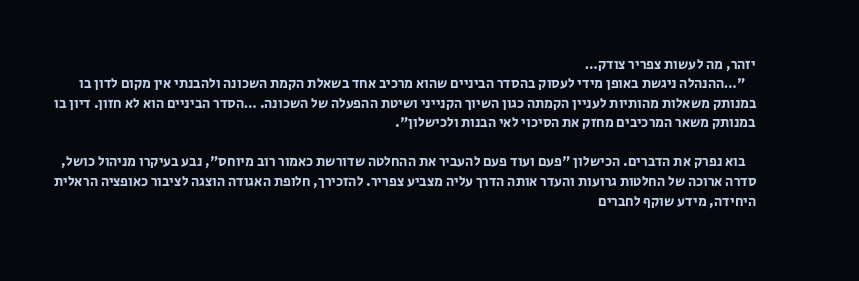יזהר, מה לעשות צפריר צודק…
    "…ההנהלה ניגשת באופן מידי לעסוק בהסדר הביניים שהוא מרכיב אחד בשאלת הקמת השכונה ולהבנתי אין מקום לדון בו במנותק משאלות מהותיות לעניין הקמתה כגון השיוך הקנייני ושיטת ההפעלה של השכונה. …הסדר הביניים הוא לא חזון. דיון בו במנותק משאר המרכיבים מחזק את הסיכוי לאי הבנות ולכישלון".

    בוא נפרק את הדברים. הכישלון "פעם ועוד פעם להעביר את ההחלטה שדורשת כאמור רוב מיוחס", נבע בעיקרו מניהול כושל, סדרה ארוכה של החלטות גרועות והעדר אותה הדרך עליה מצביע צפריר. להזכירך, חלופת האגודה הוצגה לציבור כאופציה הראלית היחידה, מידע שוקף לחברים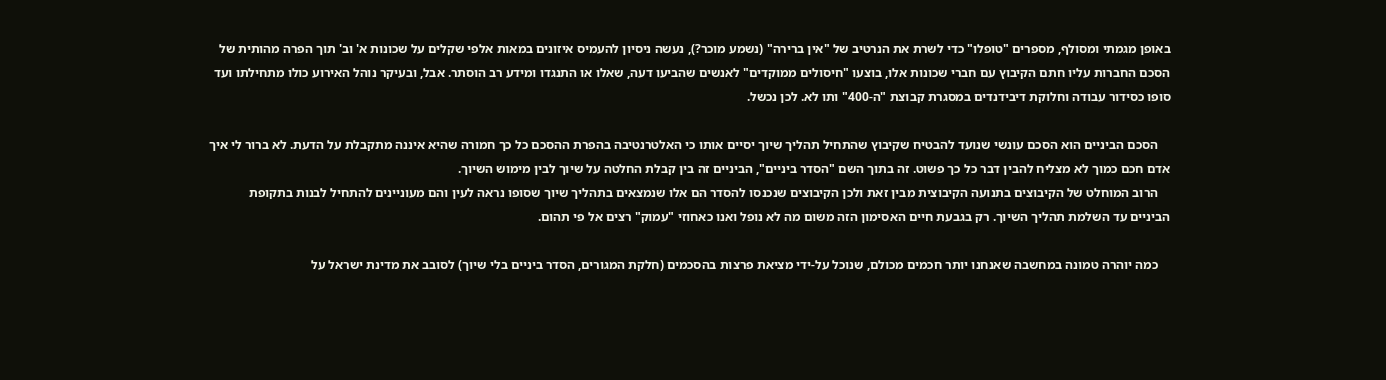באופן מגמתי ומסולף, מספרים "טופלו" כדי לשרת את הנרטיב של "אין ברירה" (נשמע מוכר?), נעשה ניסיון להעמיס איזונים במאות אלפי שקלים על שכונות א' וב' תוך הפרה מהותית של הסכם החברות עליו חתם הקיבוץ עם חברי שכונות אלו, בוצעו "חיסולים ממוקדים" לאנשים שהביעו דעה, שאלו או התנגדו ומידע רב הוסתר. אבל, ובעיקר נוהל האירוע כולו מתחילתו ועד סופו כסידור עבודה וחלוקת דיבידנדים במסגרת קבוצת "ה-400" ותו לא. לכן נכשל.

    הסכם הביניים הוא הסכם עונשי שנועד להבטיח שקיבוץ שהתחיל תהליך שיוך יסיים אותו כי האלטרנטיבה בהפרת ההסכם כל כך חמורה שהיא איננה מתקבלת על הדעת. לא ברור לי איך אדם חכם כמוך לא מצליח להבין דבר כל כך פשוט. זה בתוך השם "הסדר ביניים", הביניים זה בין קבלת החלטה על שיוך לבין מימוש השיוך.
    הרוב המוחלט של הקיבוצים בתנועה הקיבוצית מבין זאת ולכן הקיבוצים שנכנסו להסדר הם אלו שנמצאים בתהליך שיוך שסופו נראה לעין והם מעוניינים להתחיל לבנות בתקופת הביניים עד השלמת תהליך השיוך. רק בגבעת חיים האסימון הזה משום מה לא נופל ואנו כאחוזי "עמוק" רצים אל פי תהום.

    כמה יוהרה טמונה במחשבה שאנחנו יותר חכמים מכולם, שנוכל על-ידי מציאת פרצות בהסכמים (חלקת המגורים, הסדר ביניים בלי שיוך) לסובב את מדינת ישראל על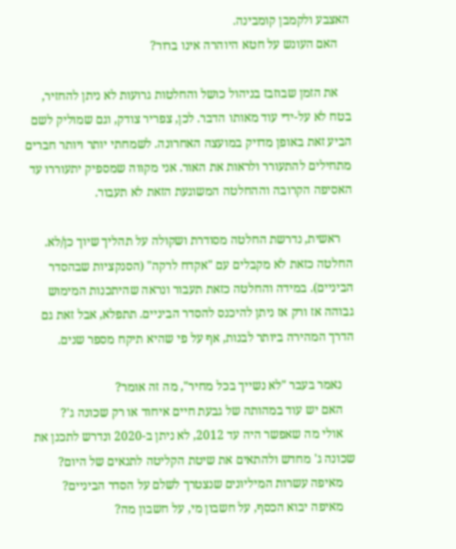האצבע ולקמבן קומבינה.
    האם העונש על חטא היוהרה אינו ברור?

    את הזמן שבוזבז בניהול כושל והחלטות גרועות לא ניתן להחזיר, בטח לא על-ידי עוד מאותו הדבר. לכן, צפריר צודק, וגם שמוליק לשם הביע זאת באופן מדויק במועצה האחרונה. לשמחתי יותר ויותר חברים מתחילים להתעורר ולראות את האור. אני מקווה שמספיק יתעוררו עד האסיפה הקרובה וההחלטה המשוגעת הזאת לא תעבור.

    ראשית, נדרשת החלטה מסודרת ושקולה על תהליך שיוך כן/לא. החלטה כזאת לא מקבלים עם "אקדח לרקה" (הסנקציות שבהסדר הביניים). במידה והחלטה כזאת תעבור ונראה שהיתכנות המימוש גבוהה אז ורק אז ניתן להיכנס להסדר הביניים. תתפלא, אבל זאת גם הדרך המהירה ביותר לבנות, אף על פי שהיא תיקח מספר שנים.

    נאמר בעבר "לא נשייך בכל מחיר", מה זה אומר?
    האם יש עוד במהותה של גבעת חיים איחוד או רק שכונה ג'?
    אולי מה שאפשר היה עד 2012, לא ניתן ב-2020 ונדרש לתכנן את שכונה ג' מחדש ולהתאים את שיטת הקליטה לתנאים של היום?
    מאיפה עשרות המיליונים שנצטרך לשלם על הסדר הביניים?
    מאיפה יבוא הכסף, על חשבון מי, על חשבון מה?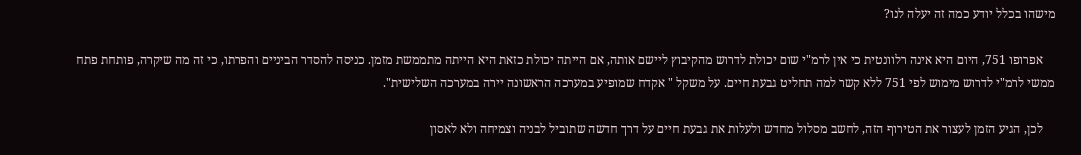מישהו בכלל יודע כמה זה יעלה לנו?

    אפרופו 751, היום היא אינה רלוונטית כי אין לרמ"י שום יכולת לדרוש מהקיבוץ ליישם אותה, אם הייתה יכולת כזאת היא הייתה מתממשת מזמן. כניסה להסדר הביניים והפרתו, כי זה מה שיקרה, פותחת פתח ממשי לרמ"י לדרוש מימוש לפי 751 ללא קשר למה תחליט גבעת חיים. על משקל " אקדח שמופיע במערכה הראשונה יירה במערכה השלישית".

    לכן, הגיע הזמן לעצור את הטירוף הזה, לחשב מסלול מחדש ולעלות את גבעת חיים על דרך חדשה שתוביל לבניה וצמיחה ולא לאסון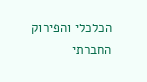הכלכלי והפירוק החברתי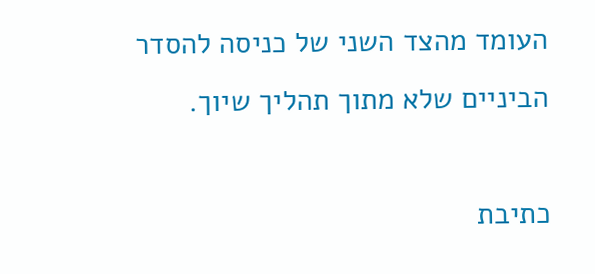העומד מהצד השני של כניסה להסדר הביניים שלא מתוך תהליך שיוך.

כתיבת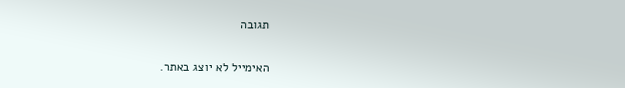תגובה

האימייל לא יוצג באתר.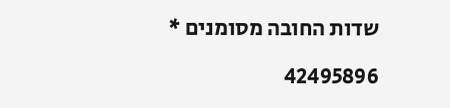שדות החובה מסומנים *

42495896